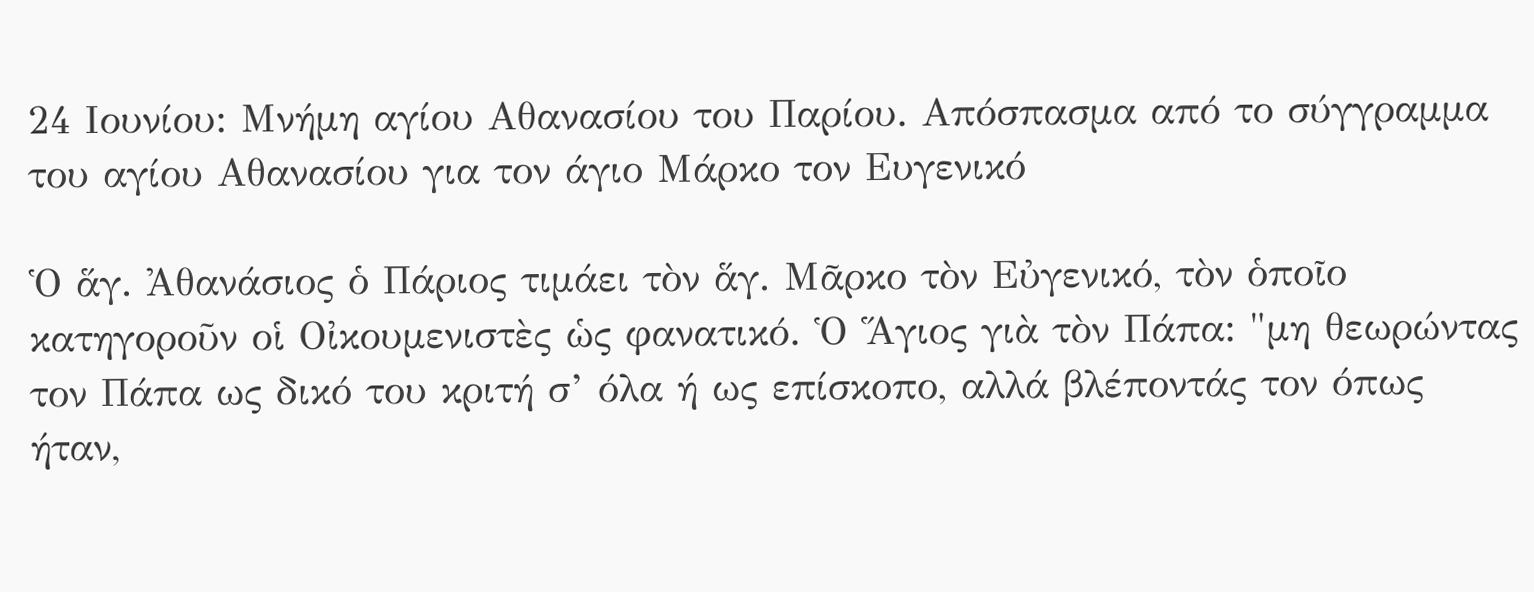24 Ιουνίου: Μνήμη αγίου Αθανασίου του Παρίου. Απόσπασμα από το σύγγραμμα του αγίου Αθανασίου για τον άγιο Μάρκο τον Ευγενικό

Ὁ ἅγ. Ἀθανάσιος ὁ Πάριος τιμάει τὸν ἅγ. Μᾶρκο τὸν Εὐγενικό, τὸν ὁποῖο κατηγοροῦν οἱ Οἰκουμενιστὲς ὡς φανατικό. Ὁ Ἅγιος γιὰ τὸν Πάπα: "μη θεωρώντας τον Πάπα ως δικό του κριτή σ’ όλα ή ως επίσκοπο, αλλά βλέποντάς τον όπως ήταν,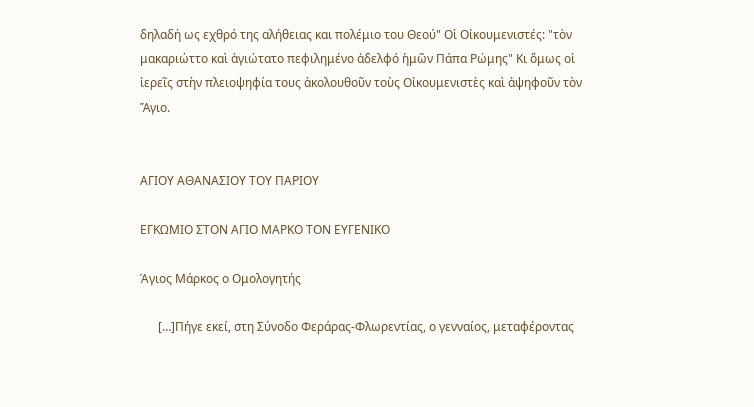δηλαδή ως εχθρό της αλήθειας και πολέμιο του Θεού" Οἱ Οἰκουμενιστές: "τὸν μακαριώττο καὶ ἁγιώτατο πεφιλημένο ἀδελφό ἡμῶν Πάπα Ρώμης" Κι ὅμως οἱ ἱερεῖς στὴν πλειοψηφία τους ἀκολουθοῦν τοὺς Οἰκουμενιστὲς καὶ ἀψηφοῦν τὸν Ἅγιο.


ΑΓΙΟΥ ΑΘΑΝΑΣΙΟΥ ΤΟΥ ΠΑΡΙΟΥ

ΕΓΚΩΜΙΟ ΣΤΟΝ ΑΓΙΟ ΜΑΡΚΟ ΤΟΝ ΕΥΓΕΝΙΚΟ

Άγιος Μάρκος ο Ομολογητής

      […]Πήγε εκεί, στη Σύνοδο Φεράρας-Φλωρεντίας, ο γενναίος, μεταφέροντας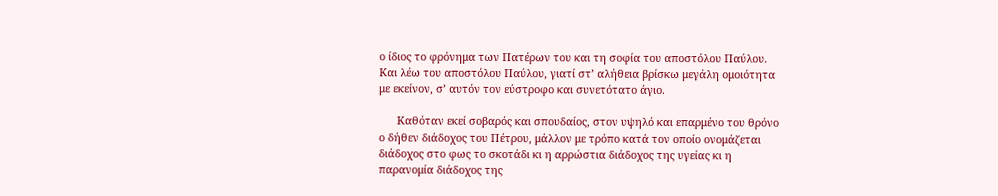ο ίδιος το φρόνημα των Πατέρων του και τη σοφία του αποστόλου Παύλου. Και λέω του αποστόλου Παύλου, γιατί στ’ αλήθεια βρίσκω μεγάλη ομοιότητα με εκείνον, σ’ αυτόν τον εύστροφο και συνετότατο άγιο.

      Καθόταν εκεί σοβαρός και σπουδαίος, στον υψηλό και επαρμένο του θρόνο ο δήθεν διάδοχος του Πέτρου, μάλλον με τρόπο κατά τον οποίο ονομάζεται διάδοχος στο φως το σκοτάδι κι η αρρώστια διάδοχος της υγείας κι η παρανομία διάδοχος της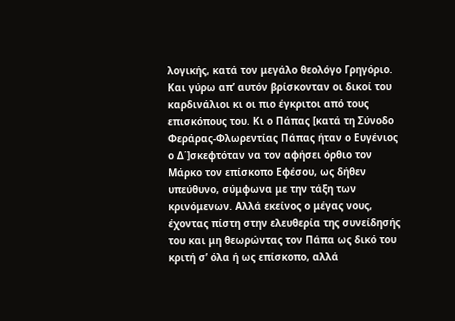λογικής, κατά τον μεγάλο θεολόγο Γρηγόριο. Και γύρω απ’ αυτόν βρίσκονταν οι δικοί του καρδινάλιοι κι οι πιο έγκριτοι από τους επισκόπους του. Κι ο Πάπας [κατά τη Σύνοδο Φεράρας-Φλωρεντίας Πάπας ήταν ο Ευγένιος ο Δ΄]σκεφτόταν να τον αφήσει όρθιο τον Μάρκο τον επίσκοπο Εφέσου, ως δήθεν υπεύθυνο, σύμφωνα με την τάξη των κρινόμενων. Αλλά εκείνος ο μέγας νους, έχοντας πίστη στην ελευθερία της συνείδησής του και μη θεωρώντας τον Πάπα ως δικό του κριτή σ’ όλα ή ως επίσκοπο, αλλά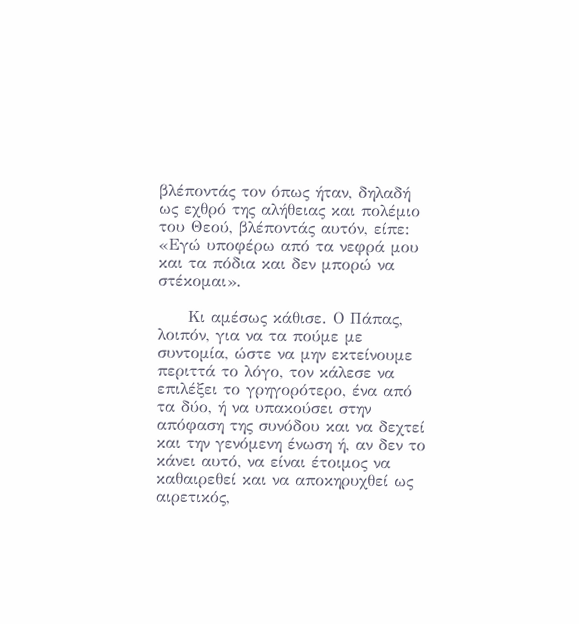βλέποντάς τον όπως ήταν, δηλαδή ως εχθρό της αλήθειας και πολέμιο του Θεού, βλέποντάς αυτόν, είπε: «Εγώ υποφέρω από τα νεφρά μου και τα πόδια και δεν μπορώ να στέκομαι».

     Κι αμέσως κάθισε. Ο Πάπας, λοιπόν, για να τα πούμε με συντομία, ώστε να μην εκτείνουμε περιττά το λόγο, τον κάλεσε να επιλέξει το γρηγορότερο, ένα από τα δύο, ή να υπακούσει στην απόφαση της συνόδου και να δεχτεί και την γενόμενη ένωση ή, αν δεν το κάνει αυτό, να είναι έτοιμος να καθαιρεθεί και να αποκηρυχθεί ως αιρετικός,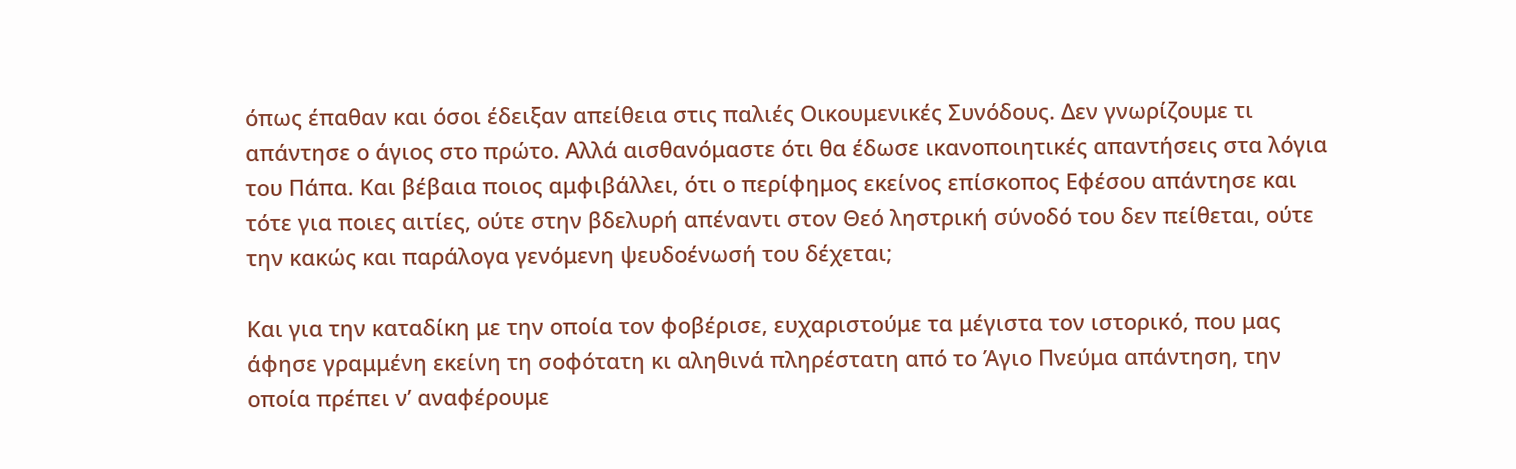όπως έπαθαν και όσοι έδειξαν απείθεια στις παλιές Οικουμενικές Συνόδους. Δεν γνωρίζουμε τι απάντησε ο άγιος στο πρώτο. Αλλά αισθανόμαστε ότι θα έδωσε ικανοποιητικές απαντήσεις στα λόγια του Πάπα. Και βέβαια ποιος αμφιβάλλει, ότι ο περίφημος εκείνος επίσκοπος Εφέσου απάντησε και τότε για ποιες αιτίες, ούτε στην βδελυρή απέναντι στον Θεό ληστρική σύνοδό του δεν πείθεται, ούτε την κακώς και παράλογα γενόμενη ψευδοένωσή του δέχεται;

Και για την καταδίκη με την οποία τον φοβέρισε, ευχαριστούμε τα μέγιστα τον ιστορικό, που μας άφησε γραμμένη εκείνη τη σοφότατη κι αληθινά πληρέστατη από το Άγιο Πνεύμα απάντηση, την οποία πρέπει ν’ αναφέρουμε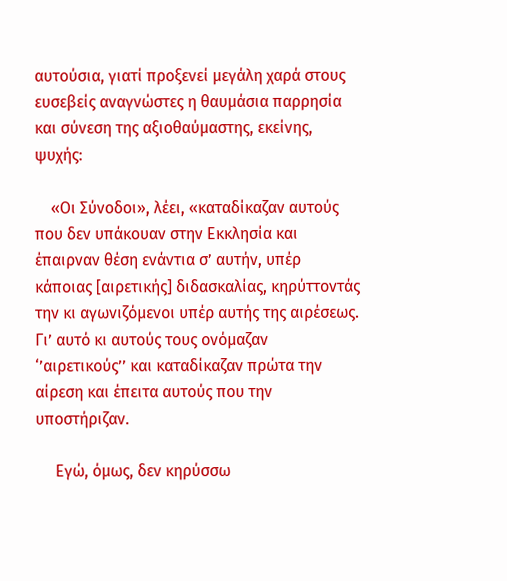αυτούσια, γιατί προξενεί μεγάλη χαρά στους ευσεβείς αναγνώστες η θαυμάσια παρρησία και σύνεση της αξιοθαύμαστης, εκείνης, ψυχής:

    «Οι Σύνοδοι», λέει, «καταδίκαζαν αυτούς που δεν υπάκουαν στην Εκκλησία και έπαιρναν θέση ενάντια σ’ αυτήν, υπέρ κάποιας [αιρετικής] διδασκαλίας, κηρύττοντάς την κι αγωνιζόμενοι υπέρ αυτής της αιρέσεως. Γι’ αυτό κι αυτούς τους ονόμαζαν ‘’αιρετικούς’’ και καταδίκαζαν πρώτα την αίρεση και έπειτα αυτούς που την υποστήριζαν.

     Εγώ, όμως, δεν κηρύσσω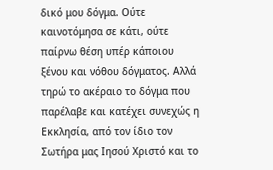δικό μου δόγμα. Ούτε καινοτόμησα σε κάτι, ούτε παίρνω θέση υπέρ κάποιου ξένου και νόθου δόγματος. Αλλά τηρώ το ακέραιο το δόγμα που παρέλαβε και κατέχει συνεχώς η Εκκλησία, από τον ίδιο τον Σωτήρα μας Ιησού Χριστό και το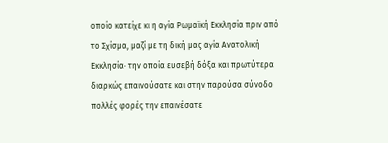οποίο κατείχε κι η αγία Ρωμαϊκή Εκκλησία πριν από το Σχίσμα, μαζί με τη δική μας αγία Ανατολική Εκκλησία· την οποία ευσεβή δόξα και πρωτύτερα διαρκώς επαινούσατε και στην παρούσα σύνοδο πολλές φορές την επαινέσατε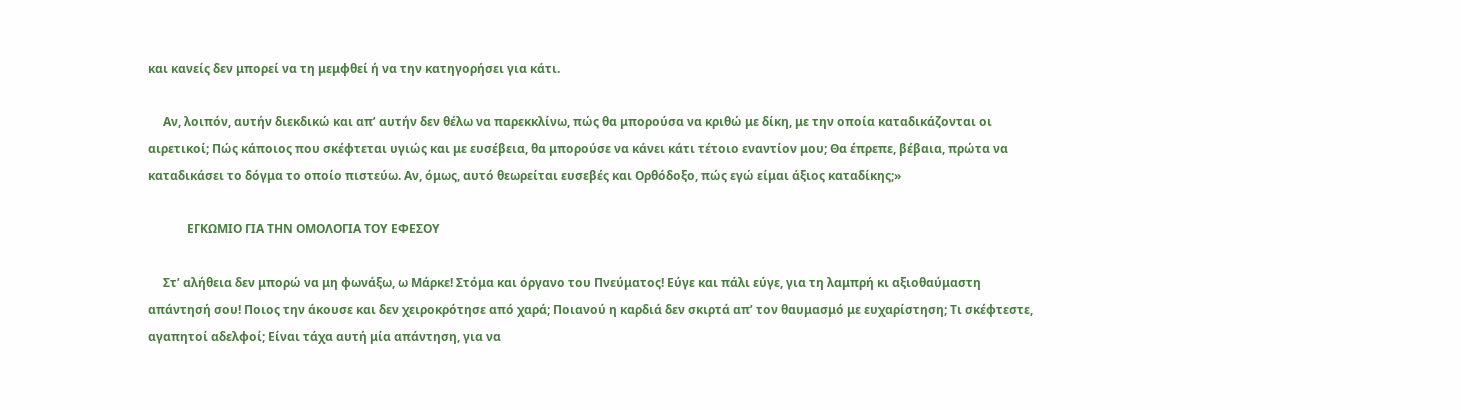και κανείς δεν μπορεί να τη μεμφθεί ή να την κατηγορήσει για κάτι.

     Αν, λοιπόν, αυτήν διεκδικώ και απ’ αυτήν δεν θέλω να παρεκκλίνω, πώς θα μπορούσα να κριθώ με δίκη, με την οποία καταδικάζονται οι αιρετικοί; Πώς κάποιος που σκέφτεται υγιώς και με ευσέβεια, θα μπορούσε να κάνει κάτι τέτοιο εναντίον μου; Θα έπρεπε, βέβαια, πρώτα να καταδικάσει το δόγμα το οποίο πιστεύω. Αν, όμως, αυτό θεωρείται ευσεβές και Ορθόδοξο, πώς εγώ είμαι άξιος καταδίκης;»

             ΕΓΚΩΜΙΟ ΓΙΑ ΤΗΝ ΟΜΟΛΟΓΙΑ ΤΟΥ ΕΦΕΣΟΥ

     Στ’ αλήθεια δεν μπορώ να μη φωνάξω, ω Μάρκε! Στόμα και όργανο του Πνεύματος! Εύγε και πάλι εύγε, για τη λαμπρή κι αξιοθαύμαστη απάντησή σου! Ποιος την άκουσε και δεν χειροκρότησε από χαρά; Ποιανού η καρδιά δεν σκιρτά απ’ τον θαυμασμό με ευχαρίστηση; Τι σκέφτεστε, αγαπητοί αδελφοί; Είναι τάχα αυτή μία απάντηση, για να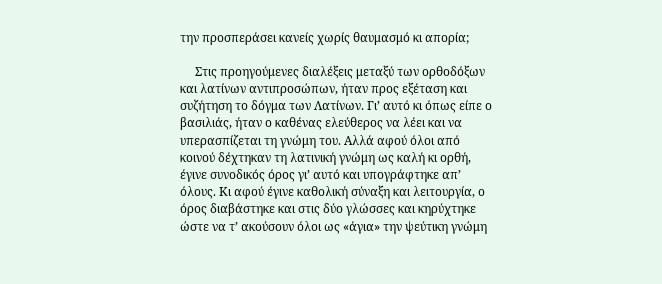την προσπεράσει κανείς χωρίς θαυμασμό κι απορία;

     Στις προηγούμενες διαλέξεις μεταξύ των ορθοδόξων και λατίνων αντιπροσώπων, ήταν προς εξέταση και συζήτηση το δόγμα των Λατίνων. Γι’ αυτό κι όπως είπε ο βασιλιάς, ήταν ο καθένας ελεύθερος να λέει και να υπερασπίζεται τη γνώμη του. Αλλά αφού όλοι από κοινού δέχτηκαν τη λατινική γνώμη ως καλή κι ορθή, έγινε συνοδικός όρος γι’ αυτό και υπογράφτηκε απ’ όλους. Κι αφού έγινε καθολική σύναξη και λειτουργία, ο όρος διαβάστηκε και στις δύο γλώσσες και κηρύχτηκε ώστε να τ’ ακούσουν όλοι ως «άγια» την ψεύτικη γνώμη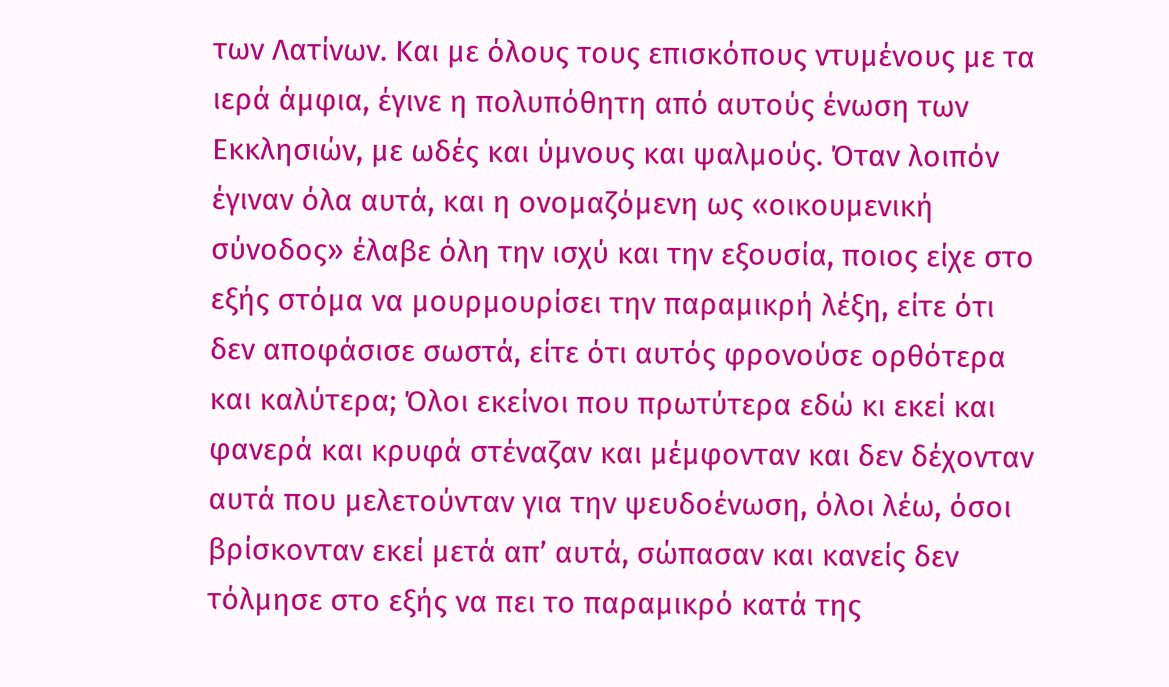των Λατίνων. Και με όλους τους επισκόπους ντυμένους με τα ιερά άμφια, έγινε η πολυπόθητη από αυτούς ένωση των Εκκλησιών, με ωδές και ύμνους και ψαλμούς. Όταν λοιπόν έγιναν όλα αυτά, και η ονομαζόμενη ως «οικουμενική σύνοδος» έλαβε όλη την ισχύ και την εξουσία, ποιος είχε στο εξής στόμα να μουρμουρίσει την παραμικρή λέξη, είτε ότι δεν αποφάσισε σωστά, είτε ότι αυτός φρονούσε ορθότερα και καλύτερα; Όλοι εκείνοι που πρωτύτερα εδώ κι εκεί και φανερά και κρυφά στέναζαν και μέμφονταν και δεν δέχονταν αυτά που μελετούνταν για την ψευδοένωση, όλοι λέω, όσοι βρίσκονταν εκεί μετά απ’ αυτά, σώπασαν και κανείς δεν τόλμησε στο εξής να πει το παραμικρό κατά της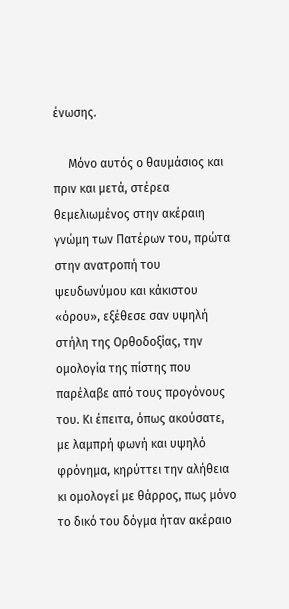ένωσης.

     Μόνο αυτός ο θαυμάσιος και πριν και μετά, στέρεα θεμελιωμένος στην ακέραιη γνώμη των Πατέρων του, πρώτα στην ανατροπή του ψευδωνύμου και κάκιστου «όρου», εξέθεσε σαν υψηλή στήλη της Ορθοδοξίας, την ομολογία της πίστης που παρέλαβε από τους προγόνους του. Κι έπειτα, όπως ακούσατε, με λαμπρή φωνή και υψηλό φρόνημα, κηρύττει την αλήθεια κι ομολογεί με θάρρος, πως μόνο το δικό του δόγμα ήταν ακέραιο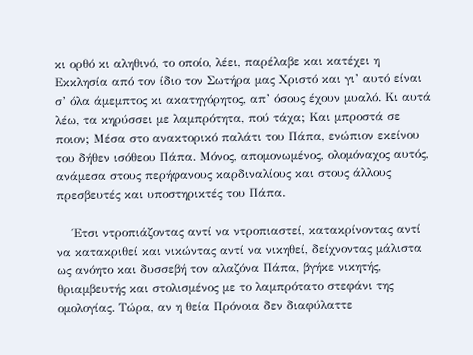κι ορθό κι αληθινό, το οποίο, λέει, παρέλαβε και κατέχει η Εκκλησία από τον ίδιο τον Σωτήρα μας Χριστό και γι’ αυτό είναι σ’ όλα άμεμπτος κι ακατηγόρητος, απ’ όσους έχουν μυαλό. Κι αυτά λέω, τα κηρύσσει με λαμπρότητα, πού τάχα; Και μπροστά σε ποιον; Μέσα στο ανακτορικό παλάτι του Πάπα, ενώπιον εκείνου του δήθεν ισόθεου Πάπα. Μόνος, απομονωμένος, ολομόναχος αυτός, ανάμεσα στους περήφανους καρδιναλίους και στους άλλους πρεσβευτές και υποστηρικτές του Πάπα.

    Έτσι ντροπιάζοντας αντί να ντροπιαστεί, κατακρίνοντας αντί να κατακριθεί και νικώντας αντί να νικηθεί, δείχνοντας μάλιστα ως ανόητο και δυσσεβή τον αλαζόνα Πάπα, βγήκε νικητής, θριαμβευτής και στολισμένος με το λαμπρότατο στεφάνι της ομολογίας. Τώρα, αν η θεία Πρόνοια δεν διαφύλαττε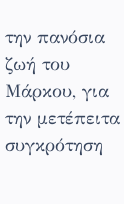την πανόσια ζωή του Μάρκου, για την μετέπειτα συγκρότηση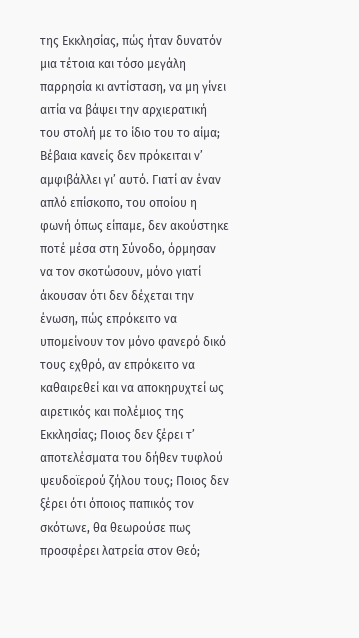της Εκκλησίας, πώς ήταν δυνατόν μια τέτοια και τόσο μεγάλη παρρησία κι αντίσταση, να μη γίνει αιτία να βάψει την αρχιερατική του στολή με το ίδιο του το αίμα; Βέβαια κανείς δεν πρόκειται ν’ αμφιβάλλει γι’ αυτό. Γιατί αν έναν απλό επίσκοπο, του οποίου η φωνή όπως είπαμε, δεν ακούστηκε ποτέ μέσα στη Σύνοδο, όρμησαν να τον σκοτώσουν, μόνο γιατί άκουσαν ότι δεν δέχεται την ένωση, πώς επρόκειτο να υπομείνουν τον μόνο φανερό δικό τους εχθρό, αν επρόκειτο να καθαιρεθεί και να αποκηρυχτεί ως αιρετικός και πολέμιος της Εκκλησίας; Ποιος δεν ξέρει τ’ αποτελέσματα του δήθεν τυφλού ψευδοϊερού ζήλου τους; Ποιος δεν ξέρει ότι όποιος παπικός τον σκότωνε, θα θεωρούσε πως προσφέρει λατρεία στον Θεό;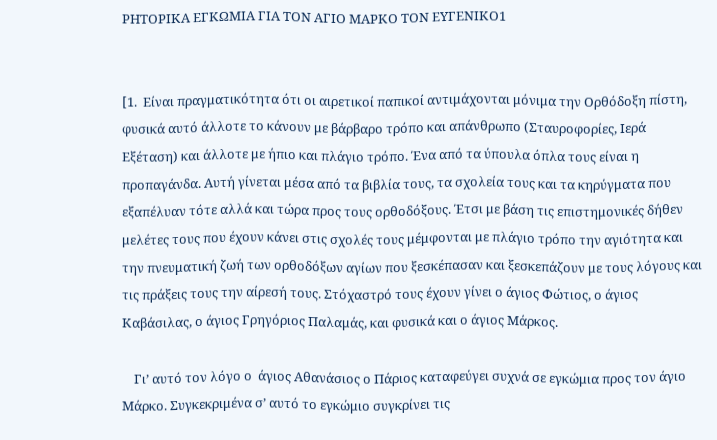ΡΗΤΟΡΙΚΑ ΕΓΚΩΜΙΑ ΓΙΑ ΤΟΝ ΑΓΙΟ ΜΑΡΚΟ ΤΟΝ ΕΥΓΕΝΙΚΟ1


[1.  Είναι πραγματικότητα ότι οι αιρετικοί παπικοί αντιμάχονται μόνιμα την Ορθόδοξη πίστη, φυσικά αυτό άλλοτε το κάνουν με βάρβαρο τρόπο και απάνθρωπο (Σταυροφορίες, Ιερά Εξέταση) και άλλοτε με ήπιο και πλάγιο τρόπο. Ένα από τα ύπουλα όπλα τους είναι η προπαγάνδα. Αυτή γίνεται μέσα από τα βιβλία τους, τα σχολεία τους και τα κηρύγματα που εξαπέλυαν τότε αλλά και τώρα προς τους ορθοδόξους. Έτσι με βάση τις επιστημονικές δήθεν μελέτες τους που έχουν κάνει στις σχολές τους μέμφονται με πλάγιο τρόπο την αγιότητα και την πνευματική ζωή των ορθοδόξων αγίων που ξεσκέπασαν και ξεσκεπάζουν με τους λόγους και τις πράξεις τους την αίρεσή τους. Στόχαστρό τους έχουν γίνει ο άγιος Φώτιος, ο άγιος Καβάσιλας, ο άγιος Γρηγόριος Παλαμάς, και φυσικά και ο άγιος Μάρκος.

    Γι’ αυτό τον λόγο ο  άγιος Αθανάσιος ο Πάριος καταφεύγει συχνά σε εγκώμια προς τον άγιο Μάρκο. Συγκεκριμένα σ’ αυτό το εγκώμιο συγκρίνει τις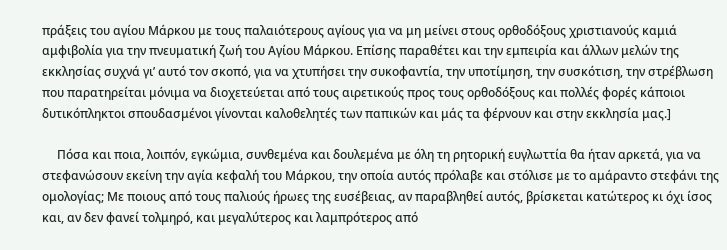πράξεις του αγίου Μάρκου με τους παλαιότερους αγίους για να μη μείνει στους ορθοδόξους χριστιανούς καμιά αμφιβολία για την πνευματική ζωή του Αγίου Μάρκου. Επίσης παραθέτει και την εμπειρία και άλλων μελών της εκκλησίας συχνά γι’ αυτό τον σκοπό, για να χτυπήσει την συκοφαντία, την υποτίμηση, την συσκότιση, την στρέβλωση που παρατηρείται μόνιμα να διοχετεύεται από τους αιρετικούς προς τους ορθοδόξους και πολλές φορές κάποιοι δυτικόπληκτοι σπουδασμένοι γίνονται καλοθελητές των παπικών και μάς τα φέρνουν και στην εκκλησία μας.]

     Πόσα και ποια, λοιπόν, εγκώμια, συνθεμένα και δουλεμένα με όλη τη ρητορική ευγλωττία θα ήταν αρκετά, για να στεφανώσουν εκείνη την αγία κεφαλή του Μάρκου, την οποία αυτός πρόλαβε και στόλισε με το αμάραντο στεφάνι της ομολογίας; Με ποιους από τους παλιούς ήρωες της ευσέβειας, αν παραβληθεί αυτός, βρίσκεται κατώτερος κι όχι ίσος και, αν δεν φανεί τολμηρό, και μεγαλύτερος και λαμπρότερος από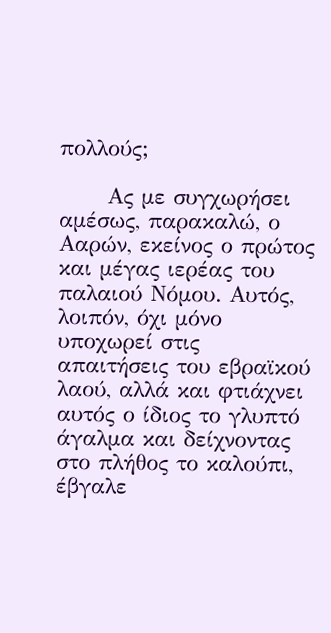πολλούς;

      Ας με συγχωρήσει αμέσως, παρακαλώ, ο Ααρών, εκείνος ο πρώτος και μέγας ιερέας του παλαιού Νόμου. Αυτός, λοιπόν, όχι μόνο υποχωρεί στις απαιτήσεις του εβραϊκού λαού, αλλά και φτιάχνει αυτός ο ίδιος το γλυπτό άγαλμα και δείχνοντας στο πλήθος το καλούπι, έβγαλε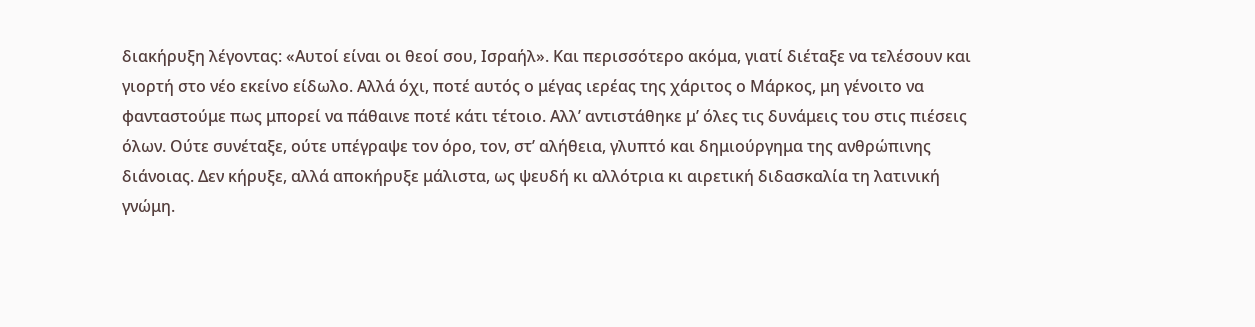διακήρυξη λέγοντας: «Αυτοί είναι οι θεοί σου, Ισραήλ». Και περισσότερο ακόμα, γιατί διέταξε να τελέσουν και γιορτή στο νέο εκείνο είδωλο. Αλλά όχι, ποτέ αυτός ο μέγας ιερέας της χάριτος ο Μάρκος, μη γένοιτο να φανταστούμε πως μπορεί να πάθαινε ποτέ κάτι τέτοιο. Αλλ’ αντιστάθηκε μ’ όλες τις δυνάμεις του στις πιέσεις όλων. Ούτε συνέταξε, ούτε υπέγραψε τον όρο, τον, στ’ αλήθεια, γλυπτό και δημιούργημα της ανθρώπινης διάνοιας. Δεν κήρυξε, αλλά αποκήρυξε μάλιστα, ως ψευδή κι αλλότρια κι αιρετική διδασκαλία τη λατινική γνώμη.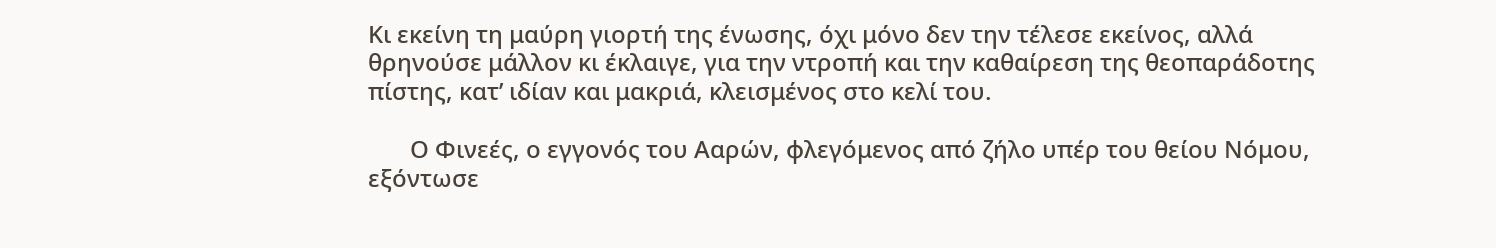Κι εκείνη τη μαύρη γιορτή της ένωσης, όχι μόνο δεν την τέλεσε εκείνος, αλλά θρηνούσε μάλλον κι έκλαιγε, για την ντροπή και την καθαίρεση της θεοπαράδοτης πίστης, κατ’ ιδίαν και μακριά, κλεισμένος στο κελί του.

       Ο Φινεές, ο εγγονός του Ααρών, φλεγόμενος από ζήλο υπέρ του θείου Νόμου, εξόντωσε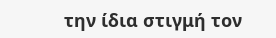την ίδια στιγμή τον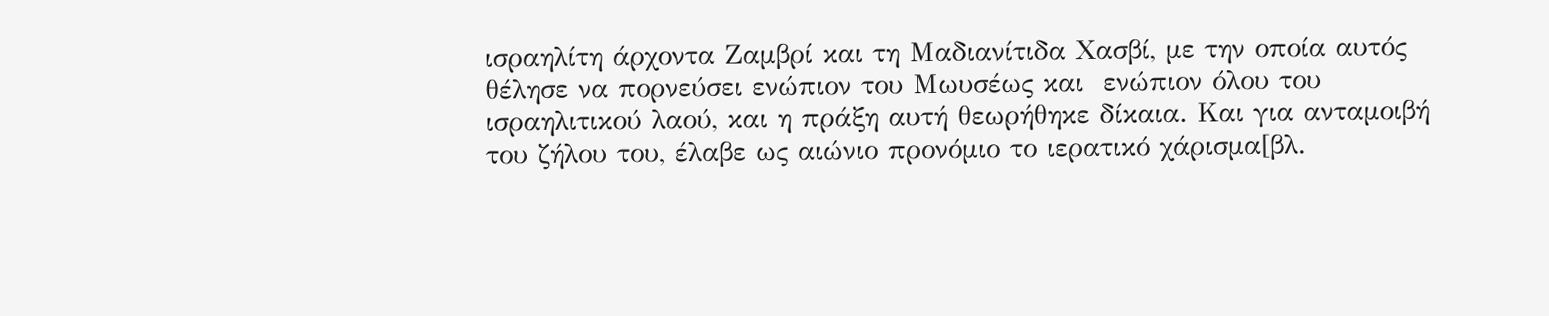ισραηλίτη άρχοντα Ζαμβρί και τη Μαδιανίτιδα Χασβί, με την οποία αυτός θέλησε να πορνεύσει ενώπιον του Μωυσέως και  ενώπιον όλου του  ισραηλιτικού λαού, και η πράξη αυτή θεωρήθηκε δίκαια. Και για ανταμοιβή του ζήλου του, έλαβε ως αιώνιο προνόμιο το ιερατικό χάρισμα[βλ.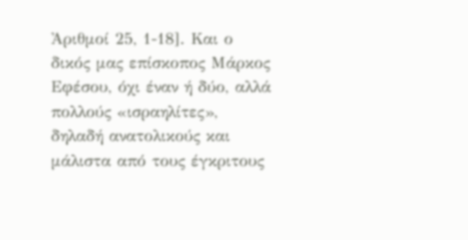Ἀριθμοί 25, 1-18]. Και ο δικός μας επίσκοπος Μάρκος Εφέσου, όχι έναν ή δύο, αλλά πολλούς «ισραηλίτες», δηλαδή ανατολικούς και μάλιστα από τους έγκριτους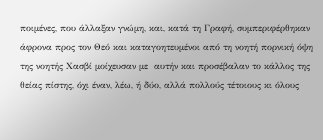ποιμένες, που άλλαξαν γνώμη, και, κατά τη Γραφή, συμπεριφέρθηκαν άφρονα προς τον Θεό και καταγοητευμένοι από τη νοητή πορνική όψη της νοητής Χασβί μοίχευσαν με  αυτήν και προσέβαλαν το κάλλος της θείας πίστης, όχι έναν, λέω, ή δύο, αλλά πολλούς τέτοιους κι όλους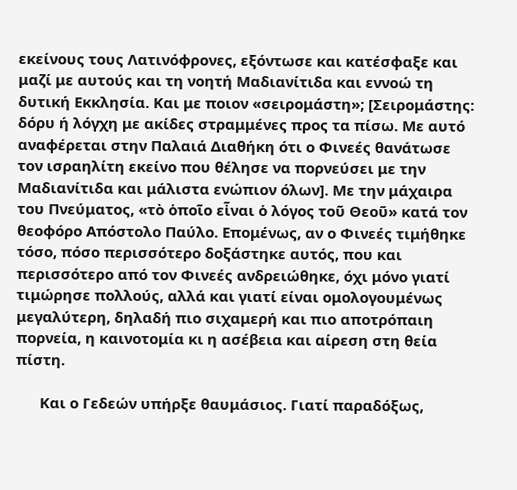εκείνους τους Λατινόφρονες, εξόντωσε και κατέσφαξε και μαζί με αυτούς και τη νοητή Μαδιανίτιδα και εννοώ τη δυτική Εκκλησία. Και με ποιον «σειρομάστη»; [Σειρομάστης: δόρυ ή λόγχη με ακίδες στραμμένες προς τα πίσω. Με αυτό αναφέρεται στην Παλαιά Διαθήκη ότι ο Φινεές θανάτωσε τον ισραηλίτη εκείνο που θέλησε να πορνεύσει με την Μαδιανίτιδα και μάλιστα ενώπιον όλων]. Με την μάχαιρα του Πνεύματος, «τὸ ὁποῖο εἶναι ὁ λόγος τοῦ Θεοῦ» κατά τον θεοφόρο Απόστολο Παύλο. Επομένως, αν ο Φινεές τιμήθηκε τόσο, πόσο περισσότερο δοξάστηκε αυτός, που και περισσότερο από τον Φινεές ανδρειώθηκε, όχι μόνο γιατί τιμώρησε πολλούς, αλλά και γιατί είναι ομολογουμένως μεγαλύτερη, δηλαδή πιο σιχαμερή και πιο αποτρόπαιη πορνεία, η καινοτομία κι η ασέβεια και αίρεση στη θεία πίστη.

      Και ο Γεδεών υπήρξε θαυμάσιος. Γιατί παραδόξως,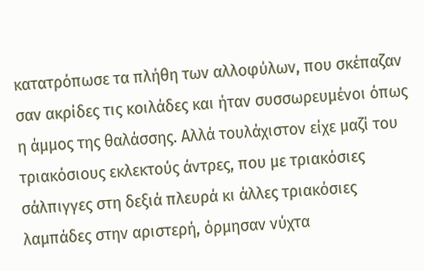κατατρόπωσε τα πλήθη των αλλοφύλων, που σκέπαζαν σαν ακρίδες τις κοιλάδες και ήταν συσσωρευμένοι όπως η άμμος της θαλάσσης. Αλλά τουλάχιστον είχε μαζί του τριακόσιους εκλεκτούς άντρες, που με τριακόσιες σάλπιγγες στη δεξιά πλευρά κι άλλες τριακόσιες λαμπάδες στην αριστερή, όρμησαν νύχτα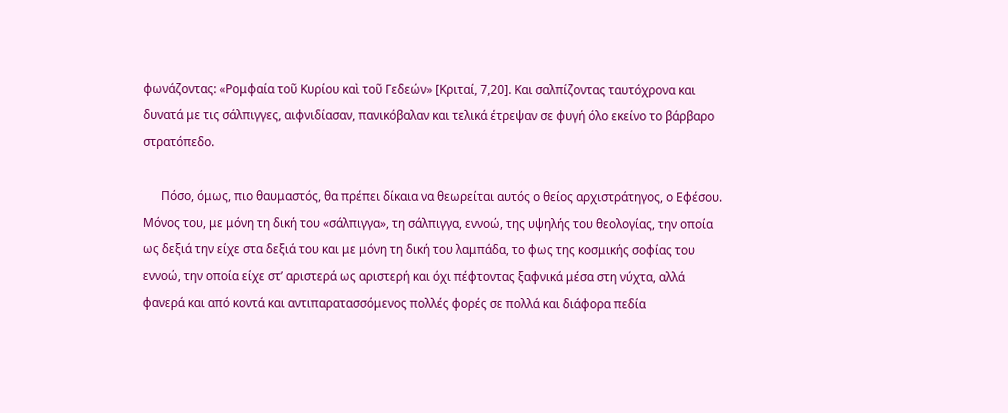φωνάζοντας: «Ρομφαία τοῦ Κυρίου καὶ τοῦ Γεδεών» [Κριταί, 7,20]. Και σαλπίζοντας ταυτόχρονα και δυνατά με τις σάλπιγγες, αιφνιδίασαν, πανικόβαλαν και τελικά έτρεψαν σε φυγή όλο εκείνο το βάρβαρο στρατόπεδο.

      Πόσο, όμως, πιο θαυμαστός, θα πρέπει δίκαια να θεωρείται αυτός ο θείος αρχιστράτηγος, ο Εφέσου. Μόνος του, με μόνη τη δική του «σάλπιγγα», τη σάλπιγγα, εννοώ, της υψηλής του θεολογίας, την οποία ως δεξιά την είχε στα δεξιά του και με μόνη τη δική του λαμπάδα, το φως της κοσμικής σοφίας του εννοώ, την οποία είχε στ’ αριστερά ως αριστερή και όχι πέφτοντας ξαφνικά μέσα στη νύχτα, αλλά φανερά και από κοντά και αντιπαρατασσόμενος πολλές φορές σε πολλά και διάφορα πεδία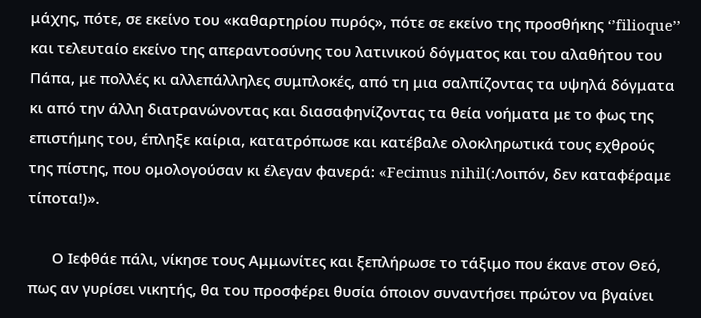μάχης, πότε, σε εκείνο του «καθαρτηρίου πυρός», πότε σε εκείνο της προσθήκης ‘’filioque’’ και τελευταίο εκείνο της απεραντοσύνης του λατινικού δόγματος και του αλαθήτου του Πάπα, με πολλές κι αλλεπάλληλες συμπλοκές, από τη μια σαλπίζοντας τα υψηλά δόγματα κι από την άλλη διατρανώνοντας και διασαφηνίζοντας τα θεία νοήματα με το φως της επιστήμης του, έπληξε καίρια, κατατρόπωσε και κατέβαλε ολοκληρωτικά τους εχθρούς της πίστης, που ομολογούσαν κι έλεγαν φανερά: «Fecimus nihil(:Λοιπόν, δεν καταφέραμε τίποτα!)».

      Ο Ιεφθάε πάλι, νίκησε τους Αμμωνίτες και ξεπλήρωσε το τάξιμο που έκανε στον Θεό, πως αν γυρίσει νικητής, θα του προσφέρει θυσία όποιον συναντήσει πρώτον να βγαίνει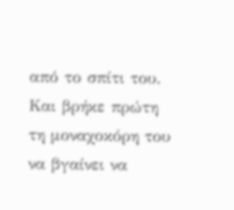από το σπίτι του. Και βρήκε πρώτη τη μοναχοκόρη του να βγαίνει να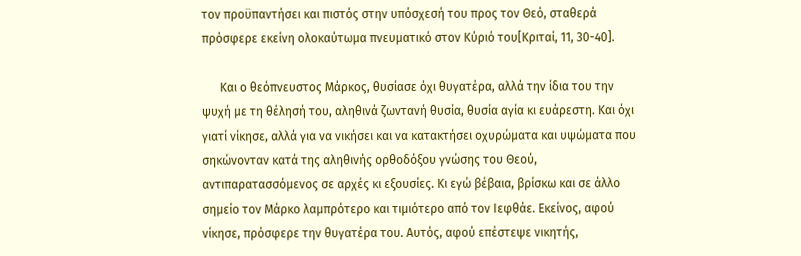τον προϋπαντήσει και πιστός στην υπόσχεσή του προς τον Θεό, σταθερά πρόσφερε εκείνη ολοκαύτωμα πνευματικό στον Κύριό του[Κριταί, 11, 30-40].

      Και ο θεόπνευστος Μάρκος, θυσίασε όχι θυγατέρα, αλλά την ίδια του την ψυχή με τη θέλησή του, αληθινά ζωντανή θυσία, θυσία αγία κι ευάρεστη. Και όχι γιατί νίκησε, αλλά για να νικήσει και να κατακτήσει οχυρώματα και υψώματα που σηκώνονταν κατά της αληθινής ορθοδόξου γνώσης του Θεού, αντιπαρατασσόμενος σε αρχές κι εξουσίες. Κι εγώ βέβαια, βρίσκω και σε άλλο σημείο τον Μάρκο λαμπρότερο και τιμιότερο από τον Ιεφθάε. Εκείνος, αφού νίκησε, πρόσφερε την θυγατέρα του. Αυτός, αφού επέστεψε νικητής,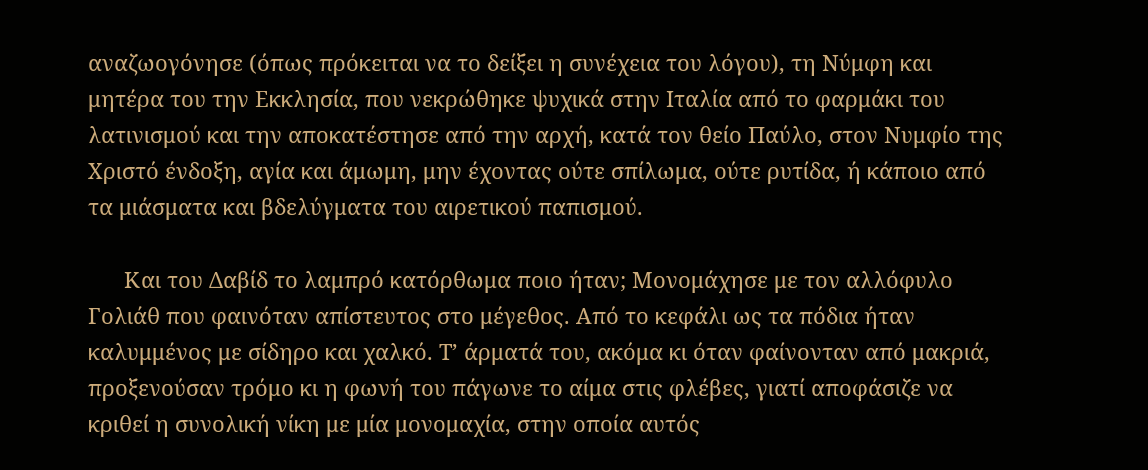αναζωογόνησε (όπως πρόκειται να το δείξει η συνέχεια του λόγου), τη Νύμφη και μητέρα του την Εκκλησία, που νεκρώθηκε ψυχικά στην Ιταλία από το φαρμάκι του λατινισμού και την αποκατέστησε από την αρχή, κατά τον θείο Παύλο, στον Νυμφίο της Χριστό ένδοξη, αγία και άμωμη, μην έχοντας ούτε σπίλωμα, ούτε ρυτίδα, ή κάποιο από τα μιάσματα και βδελύγματα του αιρετικού παπισμού.

      Και του Δαβίδ το λαμπρό κατόρθωμα ποιο ήταν; Μονομάχησε με τον αλλόφυλο Γολιάθ που φαινόταν απίστευτος στο μέγεθος. Από το κεφάλι ως τα πόδια ήταν καλυμμένος με σίδηρο και χαλκό. Τ’ άρματά του, ακόμα κι όταν φαίνονταν από μακριά, προξενούσαν τρόμο κι η φωνή του πάγωνε το αίμα στις φλέβες, γιατί αποφάσιζε να κριθεί η συνολική νίκη με μία μονομαχία, στην οποία αυτός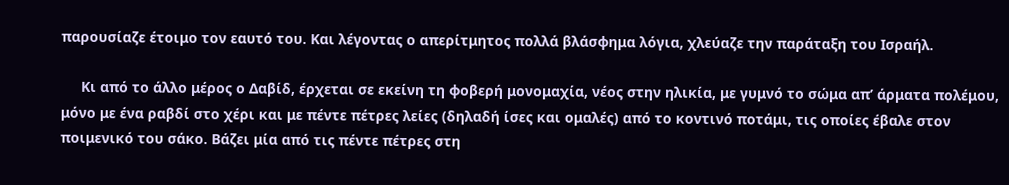παρουσίαζε έτοιμο τον εαυτό του. Και λέγοντας ο απερίτμητος πολλά βλάσφημα λόγια, χλεύαζε την παράταξη του Ισραήλ.

     Κι από το άλλο μέρος ο Δαβίδ, έρχεται σε εκείνη τη φοβερή μονομαχία, νέος στην ηλικία, με γυμνό το σώμα απ’ άρματα πολέμου, μόνο με ένα ραβδί στο χέρι και με πέντε πέτρες λείες (δηλαδή ίσες και ομαλές) από το κοντινό ποτάμι, τις οποίες έβαλε στον ποιμενικό του σάκο. Βάζει μία από τις πέντε πέτρες στη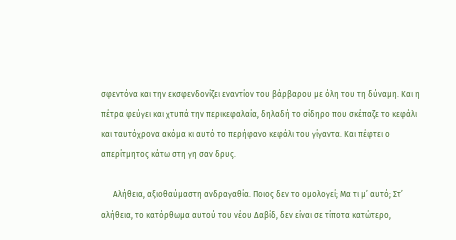σφεντόνα και την εκσφενδονίζει εναντίον του βάρβαρου με όλη του τη δύναμη. Και η πέτρα φεύγει και χτυπά την περικεφαλαία, δηλαδή το σίδηρο που σκέπαζε το κεφάλι και ταυτόχρονα ακόμα κι αυτό το περήφανο κεφάλι του γίγαντα. Και πέφτει ο απερίτμητος κάτω στη γη σαν δρυς.

      Αλήθεια, αξιοθαύμαστη ανδραγαθία. Ποιος δεν το ομολογεί; Μα τι μ’ αυτό; Στ’ αλήθεια, το κατόρθωμα αυτού του νέου Δαβίδ, δεν είναι σε τίποτα κατώτερο,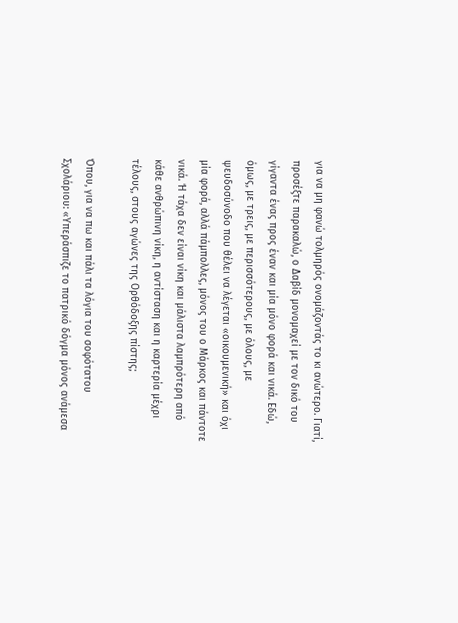για να μη φανώ τολμηρός ονομάζοντάς το κι ανώτερο. Γιατί, προσέξτε παρακαλώ, ο Δαβίδ μονομαχεί με τον δικό του γίγαντα ένας προς έναν και μία μόνο φορά και νικά. Εδώ, όμως, με τρεις, με περισσότερους, με όλους, με ψευδοσύνοδο που θέλει να λέγεται «οικουμενική» και όχι μία φορά, αλλά πάμπολλες, μόνος του ο Μάρκος και πάντοτε νικά. Ή τάχα δεν είναι νίκη και μάλιστα λαμπρότερη από κάθε ανθρώπινη νίκη, η αντίσταση και η καρτερία μέχρι τέλους, στους αγώνες της Ορθόδοξης πίστης;

Όπου, για να πω και πάλι τα λόγια του σοφότατου Σχολάριου: «Υπεράσπιζε το πατρικό δόγμα μόνος ανάμεσα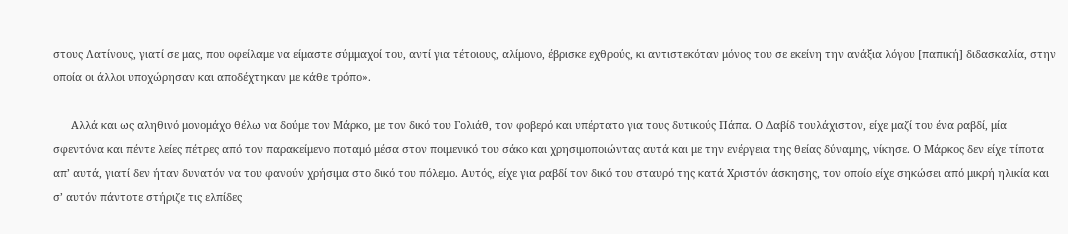στους Λατίνους, γιατί σε μας, που οφείλαμε να είμαστε σύμμαχοί του, αντί για τέτοιους, αλίμονο, έβρισκε εχθρούς, κι αντιστεκόταν μόνος του σε εκείνη την ανάξια λόγου [παπική] διδασκαλία, στην οποία οι άλλοι υποχώρησαν και αποδέχτηκαν με κάθε τρόπο».

      Αλλά και ως αληθινό μονομάχο θέλω να δούμε τον Μάρκο, με τον δικό του Γολιάθ, τον φοβερό και υπέρτατο για τους δυτικούς Πάπα. Ο Δαβίδ τουλάχιστον, είχε μαζί του ένα ραβδί, μία σφεντόνα και πέντε λείες πέτρες από τον παρακείμενο ποταμό μέσα στον ποιμενικό του σάκο και χρησιμοποιώντας αυτά και με την ενέργεια της θείας δύναμης, νίκησε. Ο Μάρκος δεν είχε τίποτα απ’ αυτά, γιατί δεν ήταν δυνατόν να του φανούν χρήσιμα στο δικό του πόλεμο. Αυτός, είχε για ραβδί τον δικό του σταυρό της κατά Χριστόν άσκησης, τον οποίο είχε σηκώσει από μικρή ηλικία και σ’ αυτόν πάντοτε στήριζε τις ελπίδες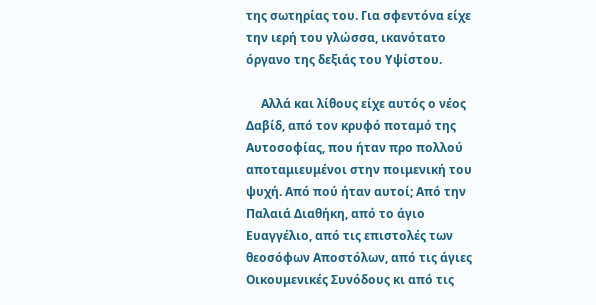της σωτηρίας του. Για σφεντόνα είχε την ιερή του γλώσσα, ικανότατο όργανο της δεξιάς του Υψίστου.

     Αλλά και λίθους είχε αυτός ο νέος Δαβίδ, από τον κρυφό ποταμό της Αυτοσοφίας, που ήταν προ πολλού αποταμιευμένοι στην ποιμενική του ψυχή. Από πού ήταν αυτοί; Από την Παλαιά Διαθήκη, από το άγιο Ευαγγέλιο, από τις επιστολές των θεοσόφων Αποστόλων, από τις άγιες Οικουμενικές Συνόδους κι από τις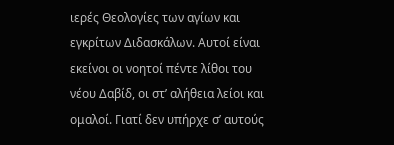ιερές Θεολογίες των αγίων και εγκρίτων Διδασκάλων. Αυτοί είναι εκείνοι οι νοητοί πέντε λίθοι του νέου Δαβίδ, οι στ’ αλήθεια λείοι και ομαλοί. Γιατί δεν υπήρχε σ’ αυτούς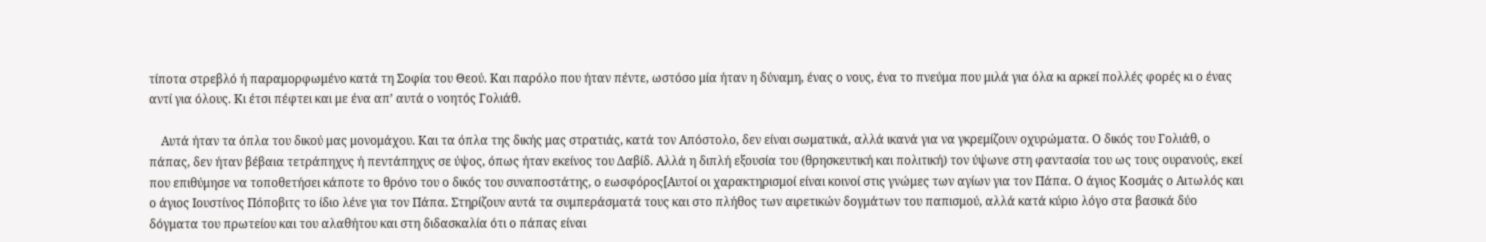τίποτα στρεβλό ή παραμορφωμένο κατά τη Σοφία του Θεού. Και παρόλο που ήταν πέντε, ωστόσο μία ήταν η δύναμη, ένας ο νους, ένα το πνεύμα που μιλά για όλα κι αρκεί πολλές φορές κι ο ένας αντί για όλους. Κι έτσι πέφτει και με ένα απ’ αυτά ο νοητός Γολιάθ.

    Αυτά ήταν τα όπλα του δικού μας μονομάχου. Και τα όπλα της δικής μας στρατιάς, κατά τον Απόστολο, δεν είναι σωματικά, αλλά ικανά για να γκρεμίζουν οχυρώματα. Ο δικός του Γολιάθ, ο πάπας, δεν ήταν βέβαια τετράπηχυς ή πεντάπηχυς σε ύψος, όπως ήταν εκείνος του Δαβίδ. Αλλά η διπλή εξουσία του (θρησκευτική και πολιτική) τον ύψωνε στη φαντασία του ως τους ουρανούς, εκεί που επιθύμησε να τοποθετήσει κάποτε το θρόνο του ο δικός του συναποστάτης, ο εωσφόρος[Αυτοί οι χαρακτηρισμοί είναι κοινοί στις γνώμες των αγίων για τον Πάπα. Ο άγιος Κοσμάς ο Αιτωλός και ο άγιος Ιουστίνος Πόποβιτς το ίδιο λένε για τον Πάπα. Στηρίζουν αυτά τα συμπεράσματά τους και στο πλήθος των αιρετικών δογμάτων του παπισμού, αλλά κατά κύριο λόγο στα βασικά δύο δόγματα του πρωτείου και του αλαθήτου και στη διδασκαλία ότι ο πάπας είναι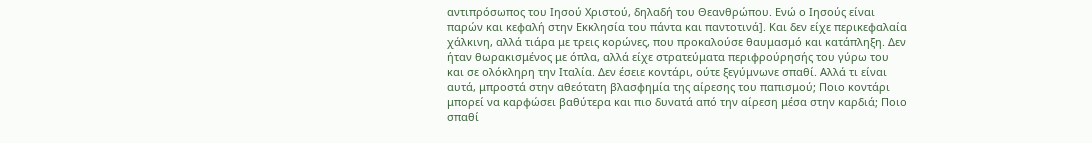αντιπρόσωπος του Ιησού Χριστού, δηλαδή του Θεανθρώπου. Ενώ ο Ιησούς είναι παρών και κεφαλή στην Εκκλησία του πάντα και παντοτινά]. Και δεν είχε περικεφαλαία χάλκινη, αλλά τιάρα με τρεις κορώνες, που προκαλούσε θαυμασμό και κατάπληξη. Δεν ήταν θωρακισμένος με όπλα, αλλά είχε στρατεύματα περιφρούρησής του γύρω του και σε ολόκληρη την Ιταλία. Δεν έσειε κοντάρι, ούτε ξεγύμνωνε σπαθί. Αλλά τι είναι αυτά, μπροστά στην αθεότατη βλασφημία της αίρεσης του παπισμού; Ποιο κοντάρι μπορεί να καρφώσει βαθύτερα και πιο δυνατά από την αίρεση μέσα στην καρδιά; Ποιο σπαθί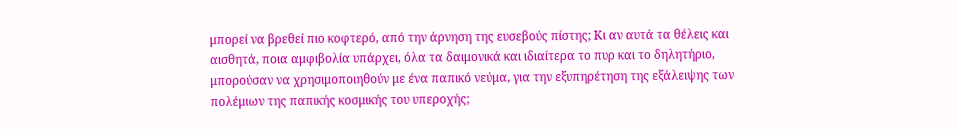μπορεί να βρεθεί πιο κοφτερό, από την άρνηση της ευσεβούς πίστης; Κι αν αυτά τα θέλεις και αισθητά, ποια αμφιβολία υπάρχει, όλα τα δαιμονικά και ιδιαίτερα το πυρ και το δηλητήριο, μπορούσαν να χρησιμοποιηθούν με ένα παπικό νεύμα, για την εξυπηρέτηση της εξάλειψης των πολέμιων της παπικής κοσμικής του υπεροχής;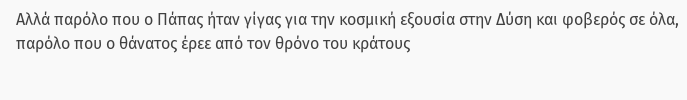Αλλά παρόλο που ο Πάπας ήταν γίγας για την κοσμική εξουσία στην Δύση και φοβερός σε όλα, παρόλο που ο θάνατος έρεε από τον θρόνο του κράτους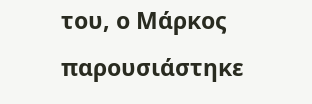του, ο Μάρκος παρουσιάστηκε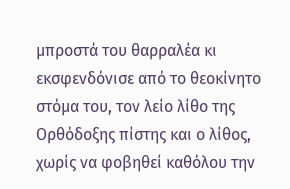μπροστά του θαρραλέα κι εκσφενδόνισε από το θεοκίνητο στόμα του, τον λείο λίθο της Ορθόδοξης πίστης και ο λίθος, χωρίς να φοβηθεί καθόλου την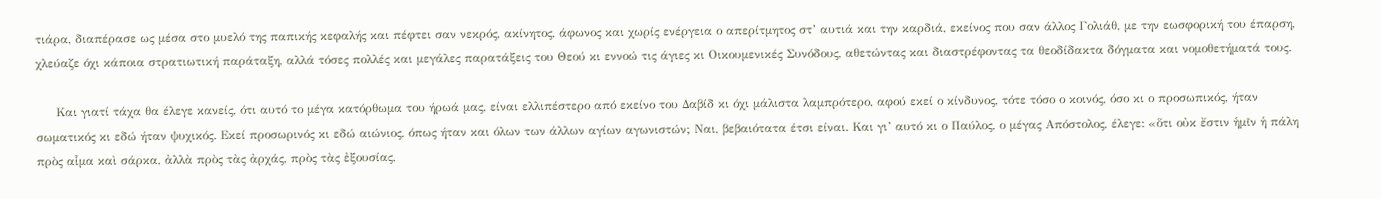τιάρα, διαπέρασε ως μέσα στο μυελό της παπικής κεφαλής και πέφτει σαν νεκρός, ακίνητος, άφωνος και χωρίς ενέργεια ο απερίτμητος στ’ αυτιά και την καρδιά, εκείνος που σαν άλλος Γολιάθ, με την εωσφορική του έπαρση, χλεύαζε όχι κάποια στρατιωτική παράταξη, αλλά τόσες πολλές και μεγάλες παρατάξεις του Θεού κι εννοώ τις άγιες κι Οικουμενικές Συνόδους, αθετώντας και διαστρέφοντας τα θεοδίδακτα δόγματα και νομοθετήματά τους.

     Και γιατί τάχα θα έλεγε κανείς, ότι αυτό το μέγα κατόρθωμα του ήρωά μας, είναι ελλιπέστερο από εκείνο του Δαβίδ κι όχι μάλιστα λαμπρότερο, αφού εκεί ο κίνδυνος, τότε τόσο ο κοινός, όσο κι ο προσωπικός, ήταν σωματικός κι εδώ ήταν ψυχικός. Εκεί προσωρινός κι εδώ αιώνιος, όπως ήταν και όλων των άλλων αγίων αγωνιστών; Ναι, βεβαιότατα έτσι είναι. Και γι’ αυτό κι ο Παύλος, ο μέγας Απόστολος, έλεγε: «ὅτι οὐκ ἔστιν ἡμῖν ἡ πάλη πρὸς αἷμα καὶ σάρκα, ἀλλὰ πρὸς τὰς ἀρχάς, πρὸς τὰς ἐξουσίας,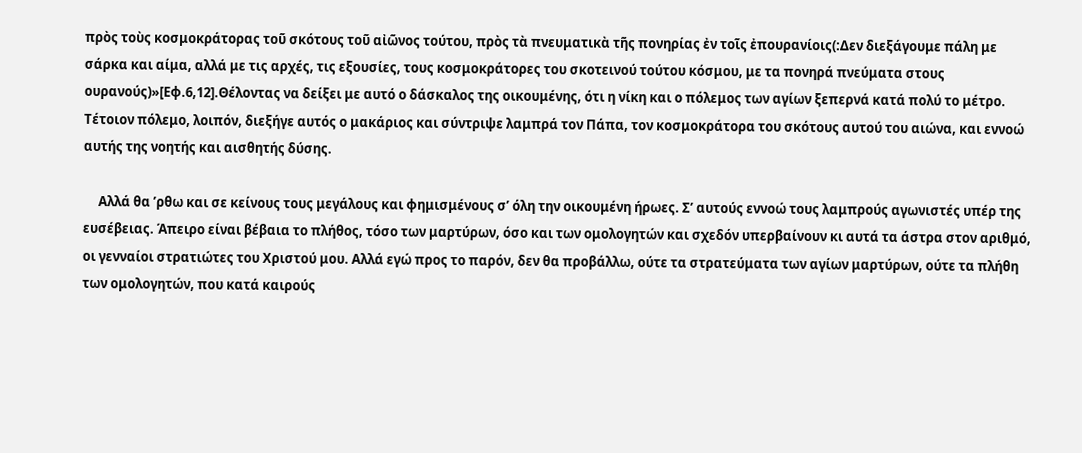πρὸς τοὺς κοσμοκράτορας τοῦ σκότους τοῦ αἰῶνος τούτου, πρὸς τὰ πνευματικὰ τῆς πονηρίας ἐν τοῖς ἐπουρανίοις(:Δεν διεξάγουμε πάλη με σάρκα και αίμα, αλλά με τις αρχές, τις εξουσίες, τους κοσμοκράτορες του σκοτεινού τούτου κόσμου, με τα πονηρά πνεύματα στους ουρανούς)»[Εφ.6,12].Θέλοντας να δείξει με αυτό ο δάσκαλος της οικουμένης, ότι η νίκη και ο πόλεμος των αγίων ξεπερνά κατά πολύ το μέτρο. Τέτοιον πόλεμο, λοιπόν, διεξήγε αυτός ο μακάριος και σύντριψε λαμπρά τον Πάπα, τον κοσμοκράτορα του σκότους αυτού του αιώνα, και εννοώ αυτής της νοητής και αισθητής δύσης.

     Αλλά θα ’ρθω και σε κείνους τους μεγάλους και φημισμένους σ’ όλη την οικουμένη ήρωες. Σ’ αυτούς εννοώ τους λαμπρούς αγωνιστές υπέρ της ευσέβειας. Άπειρο είναι βέβαια το πλήθος, τόσο των μαρτύρων, όσο και των ομολογητών και σχεδόν υπερβαίνουν κι αυτά τα άστρα στον αριθμό, οι γενναίοι στρατιώτες του Χριστού μου. Αλλά εγώ προς το παρόν, δεν θα προβάλλω, ούτε τα στρατεύματα των αγίων μαρτύρων, ούτε τα πλήθη των ομολογητών, που κατά καιρούς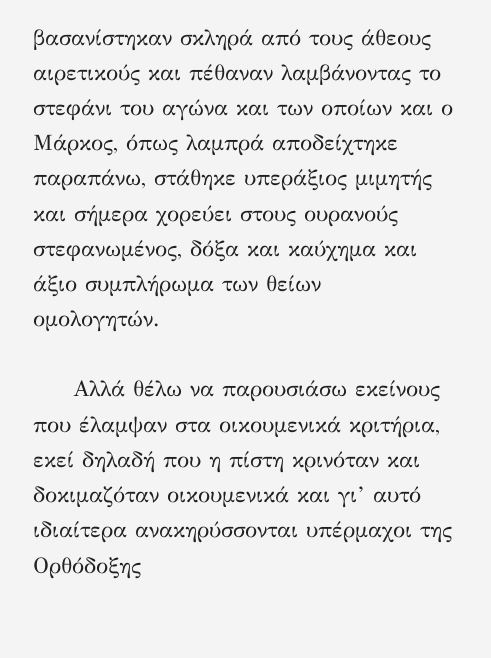βασανίστηκαν σκληρά από τους άθεους αιρετικούς και πέθαναν λαμβάνοντας το στεφάνι του αγώνα και των οποίων και ο Μάρκος, όπως λαμπρά αποδείχτηκε παραπάνω, στάθηκε υπεράξιος μιμητής και σήμερα χορεύει στους ουρανούς στεφανωμένος, δόξα και καύχημα και άξιο συμπλήρωμα των θείων ομολογητών.

     Αλλά θέλω να παρουσιάσω εκείνους που έλαμψαν στα οικουμενικά κριτήρια, εκεί δηλαδή που η πίστη κρινόταν και δοκιμαζόταν οικουμενικά και γι’ αυτό ιδιαίτερα ανακηρύσσονται υπέρμαχοι της Ορθόδοξης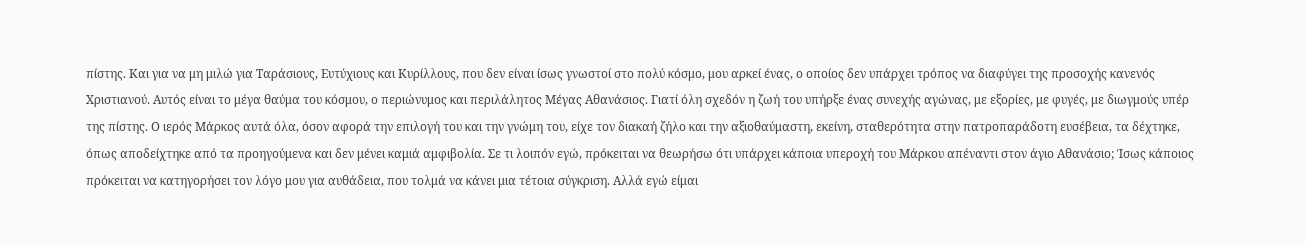πίστης. Και για να μη μιλώ για Ταράσιους, Ευτύχιους και Κυρίλλους, που δεν είναι ίσως γνωστοί στο πολύ κόσμο, μου αρκεί ένας, ο οποίος δεν υπάρχει τρόπος να διαφύγει της προσοχής κανενός Χριστιανού. Αυτός είναι το μέγα θαύμα του κόσμου, ο περιώνυμος και περιλάλητος Μέγας Αθανάσιος. Γιατί όλη σχεδόν η ζωή του υπήρξε ένας συνεχής αγώνας, με εξορίες, με φυγές, με διωγμούς υπέρ της πίστης. Ο ιερός Μάρκος αυτά όλα, όσον αφορά την επιλογή του και την γνώμη του, είχε τον διακαή ζήλο και την αξιοθαύμαστη, εκείνη, σταθερότητα στην πατροπαράδοτη ευσέβεια, τα δέχτηκε, όπως αποδείχτηκε από τα προηγούμενα και δεν μένει καμιά αμφιβολία. Σε τι λοιπόν εγώ, πρόκειται να θεωρήσω ότι υπάρχει κάποια υπεροχή του Μάρκου απέναντι στον άγιο Αθανάσιο; Ίσως κάποιος πρόκειται να κατηγορήσει τον λόγο μου για αυθάδεια, που τολμά να κάνει μια τέτοια σύγκριση. Αλλά εγώ είμαι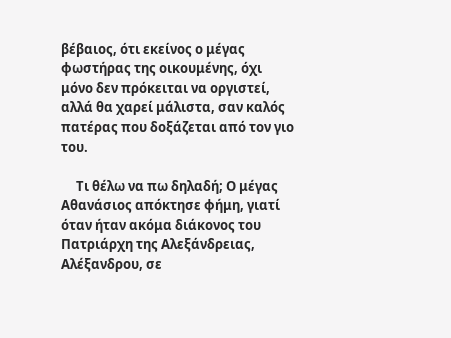βέβαιος, ότι εκείνος ο μέγας φωστήρας της οικουμένης, όχι μόνο δεν πρόκειται να οργιστεί, αλλά θα χαρεί μάλιστα, σαν καλός πατέρας που δοξάζεται από τον γιο του.

     Τι θέλω να πω δηλαδή; Ο μέγας Αθανάσιος απόκτησε φήμη, γιατί όταν ήταν ακόμα διάκονος του Πατριάρχη της Αλεξάνδρειας, Αλέξανδρου, σε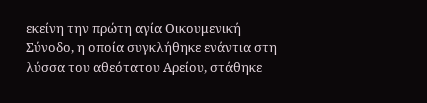εκείνη την πρώτη αγία Οικουμενική Σύνοδο, η οποία συγκλήθηκε ενάντια στη λύσσα του αθεότατου Αρείου, στάθηκε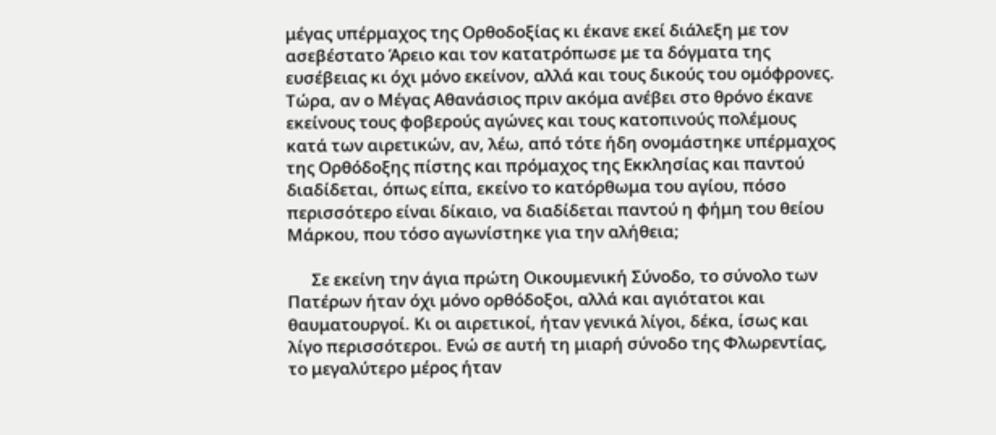μέγας υπέρμαχος της Ορθοδοξίας κι έκανε εκεί διάλεξη με τον ασεβέστατο Άρειο και τον κατατρόπωσε με τα δόγματα της ευσέβειας κι όχι μόνο εκείνον, αλλά και τους δικούς του ομόφρονες. Τώρα, αν ο Μέγας Αθανάσιος πριν ακόμα ανέβει στο θρόνο έκανε εκείνους τους φοβερούς αγώνες και τους κατοπινούς πολέμους κατά των αιρετικών, αν, λέω, από τότε ήδη ονομάστηκε υπέρμαχος της Ορθόδοξης πίστης και πρόμαχος της Εκκλησίας και παντού διαδίδεται, όπως είπα, εκείνο το κατόρθωμα του αγίου, πόσο περισσότερο είναι δίκαιο, να διαδίδεται παντού η φήμη του θείου Μάρκου, που τόσο αγωνίστηκε για την αλήθεια;

      Σε εκείνη την άγια πρώτη Οικουμενική Σύνοδο, το σύνολο των Πατέρων ήταν όχι μόνο ορθόδοξοι, αλλά και αγιότατοι και θαυματουργοί. Κι οι αιρετικοί, ήταν γενικά λίγοι, δέκα, ίσως και λίγο περισσότεροι. Ενώ σε αυτή τη μιαρή σύνοδο της Φλωρεντίας, το μεγαλύτερο μέρος ήταν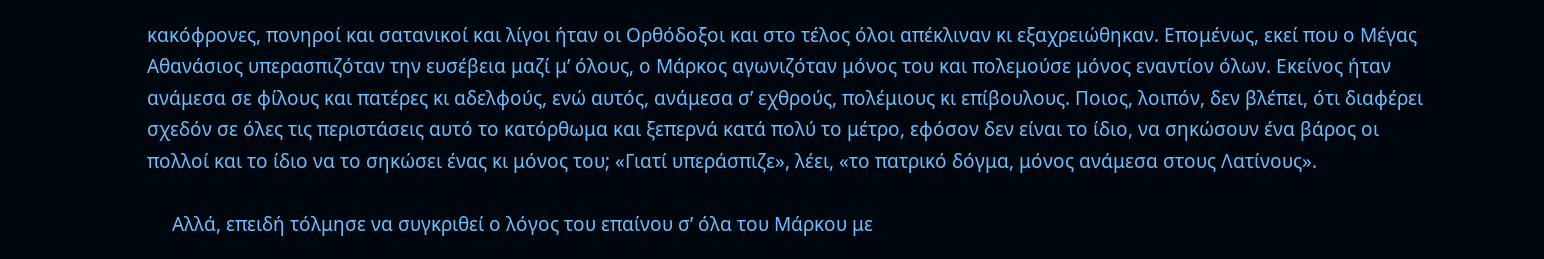κακόφρονες, πονηροί και σατανικοί και λίγοι ήταν οι Ορθόδοξοι και στο τέλος όλοι απέκλιναν κι εξαχρειώθηκαν. Επομένως, εκεί που ο Μέγας Αθανάσιος υπερασπιζόταν την ευσέβεια μαζί μ’ όλους, ο Μάρκος αγωνιζόταν μόνος του και πολεμούσε μόνος εναντίον όλων. Εκείνος ήταν ανάμεσα σε φίλους και πατέρες κι αδελφούς, ενώ αυτός, ανάμεσα σ’ εχθρούς, πολέμιους κι επίβουλους. Ποιος, λοιπόν, δεν βλέπει, ότι διαφέρει σχεδόν σε όλες τις περιστάσεις αυτό το κατόρθωμα και ξεπερνά κατά πολύ το μέτρο, εφόσον δεν είναι το ίδιο, να σηκώσουν ένα βάρος οι πολλοί και το ίδιο να το σηκώσει ένας κι μόνος του; «Γιατί υπεράσπιζε», λέει, «το πατρικό δόγμα, μόνος ανάμεσα στους Λατίνους».

     Αλλά, επειδή τόλμησε να συγκριθεί ο λόγος του επαίνου σ’ όλα του Μάρκου με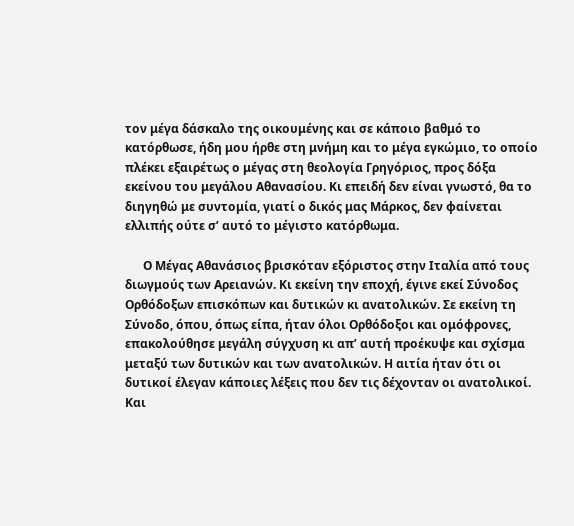τον μέγα δάσκαλο της οικουμένης και σε κάποιο βαθμό το κατόρθωσε, ήδη μου ήρθε στη μνήμη και το μέγα εγκώμιο, το οποίο πλέκει εξαιρέτως ο μέγας στη θεολογία Γρηγόριος, προς δόξα εκείνου του μεγάλου Αθανασίου. Κι επειδή δεν είναι γνωστό, θα το διηγηθώ με συντομία, γιατί ο δικός μας Μάρκος, δεν φαίνεται ελλιπής ούτε σ’ αυτό το μέγιστο κατόρθωμα.

      Ο Μέγας Αθανάσιος βρισκόταν εξόριστος στην Ιταλία από τους διωγμούς των Αρειανών. Κι εκείνη την εποχή, έγινε εκεί Σύνοδος Ορθόδοξων επισκόπων και δυτικών κι ανατολικών. Σε εκείνη τη Σύνοδο, όπου, όπως είπα, ήταν όλοι Ορθόδοξοι και ομόφρονες, επακολούθησε μεγάλη σύγχυση κι απ’ αυτή προέκυψε και σχίσμα μεταξύ των δυτικών και των ανατολικών. Η αιτία ήταν ότι οι δυτικοί έλεγαν κάποιες λέξεις που δεν τις δέχονταν οι ανατολικοί. Και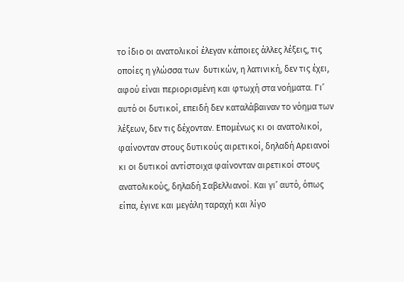το ίδιο οι ανατολικοί έλεγαν κάποιες άλλες λέξεις, τις οποίες η γλώσσα των  δυτικών, η λατινική, δεν τις έχει, αφού είναι περιορισμένη και φτωχή στα νοήματα. Γι’ αυτό οι δυτικοί, επειδή δεν καταλάβαιναν το νόημα των λέξεων, δεν τις δέχονταν. Επομένως κι οι ανατολικοί, φαίνονταν στους δυτικούς αιρετικοί, δηλαδή Αρειανοί κι οι δυτικοί αντίστοιχα φαίνονταν αιρετικοί στους ανατολικούς, δηλαδή Σαβελλιανοί. Και γι’ αυτό, όπως είπα, έγινε και μεγάλη ταραχή και λίγο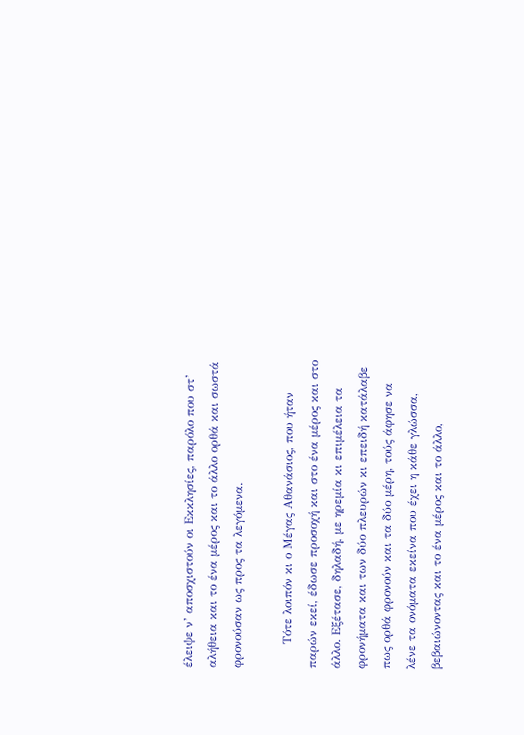έλειψε ν’ αποσχιστούν οι Εκκλησίες, παρόλο που στ’ αλήθεια και το ένα μέρος και το άλλο ορθά και σωστά φρονούσαν ως προς τα λεγόμενα.

      Τότε λοιπόν κι ο Μέγας Αθανάσιος, που ήταν παρών εκεί, έδωσε προσοχή και στο ένα μέρος και στο άλλο. Εξέτασε, δηλαδή, με ηρεμία κι επιμέλεια τα φρονήματα και των δύο πλευρών κι επειδή κατάλαβε πως ορθά φρονούν και τα δύο μέρη, τούς άφησε να λένε τα ονόματα εκείνα που έχει η κάθε γλώσσα, βεβαιώνοντας και το ένα μέρος και το άλλο,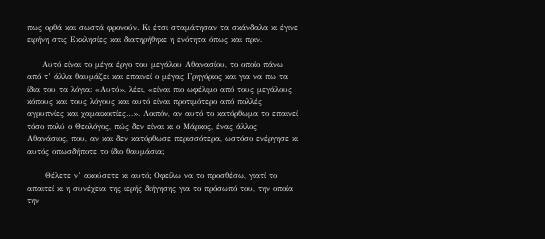πως ορθά και σωστά φρονούν. Κι έτσι σταμάτησαν τα σκάνδαλα κι έγινε ειρήνη στις Εκκλησίες και διατηρήθηκε η ενότητα όπως και πριν.

     Αυτό είναι το μέγα έργο του μεγάλου Αθανασίου, το οποίο πάνω από τ’ άλλα θαυμάζει και επαινεί ο μέγας Γρηγόριος και για να πω τα ίδια του τα λόγια: «Αυτό», λέει, «είναι πιο ωφέλιμο από τους μεγάλους κόπους και τους λόγους και αυτό είναι προτιμότερο από πολλές αγρυπνίες και χαμαικοιτίες…». Λοιπόν, αν αυτό το κατόρθωμα το επαινεί τόσο πολύ ο Θεολόγος, πώς δεν είναι κι ο Μάρκος, ένας άλλος Αθανάσιος, που, αν και δεν κατόρθωσε περισσότερα, ωστόσο ενέργησε κι αυτός οπωσδήποτε το ίδιο θαυμάσια;

      Θέλετε ν’ ακούσετε κι αυτό; Οφείλω να το προσθέσω, γιατί το απαιτεί κι η συνέχεια της ιερής διήγησης για το πρόσωπό του, την οποία την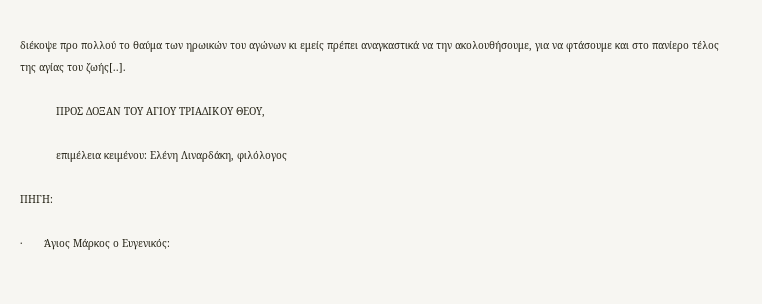διέκοψε προ πολλού το θαύμα των ηρωικών του αγώνων κι εμείς πρέπει αναγκαστικά να την ακολουθήσουμε, για να φτάσουμε και στο πανίερο τέλος της αγίας του ζωής[..].

            ΠΡΟΣ ΔΟΞΑΝ ΤΟΥ ΑΓΙΟΥ ΤΡΙΑΔΙΚΟΥ ΘΕΟΥ,

            επιμέλεια κειμένου: Ελένη Λιναρδάκη, φιλόλογος

ΠΗΓΗ:

·       Άγιος Μάρκος ο Ευγενικός: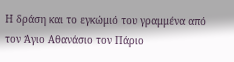Η δράση και το εγκώμιό του γραμμένα από τον Άγιο Αθανάσιο τον Πάριο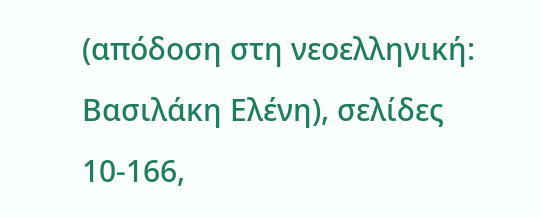(απόδοση στη νεοελληνική: Βασιλάκη Ελένη), σελίδες 10-166,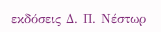εκδόσεις Δ. Π. Νέστωρ